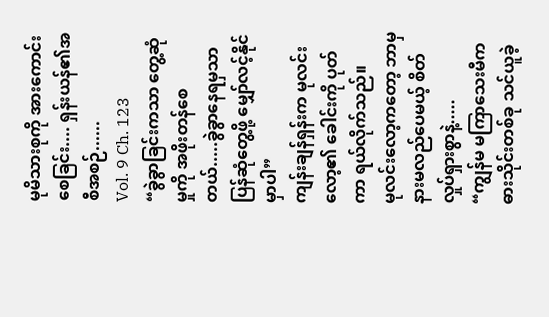မုမိသားစုကို အားကောင်းစေခြင်း.... ရှန်းယန်၏အစီအစဉ်......
Vol. 9 Ch. 123
“ခွဲခွာခြင်းကသာ တွေ့ဆုံမှုကို အဖိုးတန်စေတယ်.....ခွဲခွာနေရမှသာ ပြန်ဆုံတွေ့ဖို့ မျှော်လင့်နိုင်မှာပါ”
ကျန်းချန်ရှန်းက မုလင်းလော့၏ ခေါင်းကို ပုတ်ကာ ရယ်လိုက်သည်။
မုလင်းလော့ကတော့ ဘာမှနားမလည်ပေမယ့် စိတ်လှုပ်ရှားစွာနဲ့.....
“ကျွန်မ မကြာသေးမီက ဓားသိုင်းတစ်ခု သင်ယူခဲ့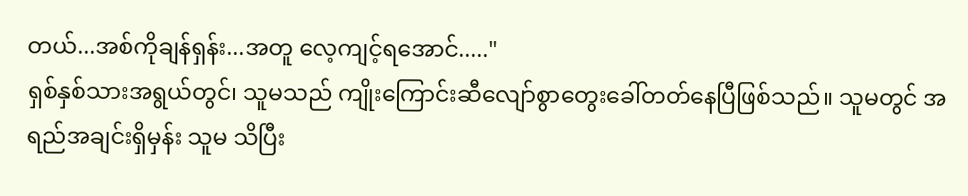တယ်...အစ်ကိုချန်ရှန်း...အတူ လေ့ကျင့်ရအောင်....."
ရှစ်နှစ်သားအရွယ်တွင်၊ သူမသည် ကျိုးကြောင်းဆီလျော်စွာတွေးခေါ်တတ်နေပြီဖြစ်သည်။ သူမတွင် အရည်အချင်းရှိမှန်း သူမ သိပြီး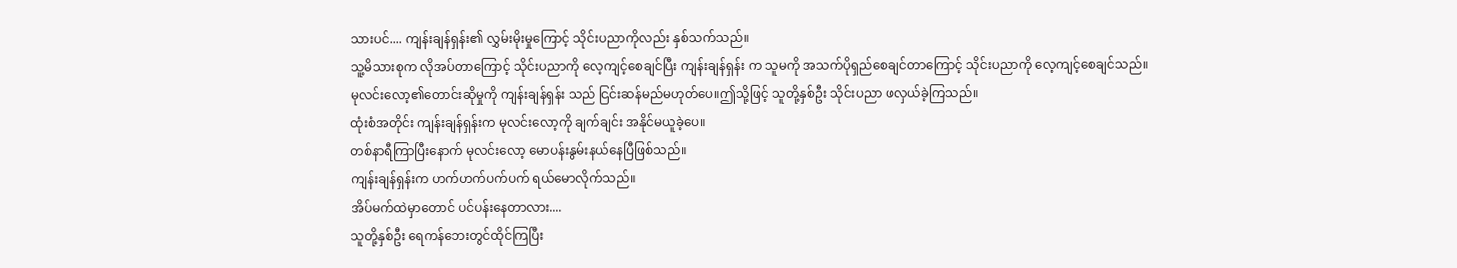သားပင်.... ကျန်းချန်ရှန်း၏ လွှမ်းမိုးမှုကြောင့် သိုင်းပညာကိုလည်း နှစ်သက်သည်။
သူ့မိသားစုက လိုအပ်တာကြောင့် သိုင်းပညာကို လေ့ကျင့်စေချင်ပြီး ကျန်းချန်ရှန်း က သူမကို အသက်ပိုရှည်စေချင်တာကြောင့် သိုင်းပညာကို လေ့ကျင့်စေချင်သည်။
မုလင်းလော့၏တောင်းဆိုမှုကို ကျန်းချန်ရှန်း သည် ငြင်းဆန်မည်မဟုတ်ပေ။ဤသို့ဖြင့် သူတို့နှစ်ဦး သိုင်းပညာ ဖလှယ်ခဲ့ကြသည်။
ထုံးစံအတိုင်း ကျန်းချန်ရှန်းက မုလင်းလော့ကို ချက်ချင်း အနိုင်မယူခဲ့ပေ။
တစ်နာရီကြာပြီးနောက် မုလင်းလော့ မောပန်းနွမ်းနယ်နေပြီဖြစ်သည်။
ကျန်းချန်ရှန်းက ဟက်ဟက်ပက်ပက် ရယ်မောလိုက်သည်။
အိပ်မက်ထဲမှာတောင် ပင်ပန်းနေတာလား....
သူတို့နှစ်ဦး ရေကန်ဘေးတွင်ထိုင်ကြပြီး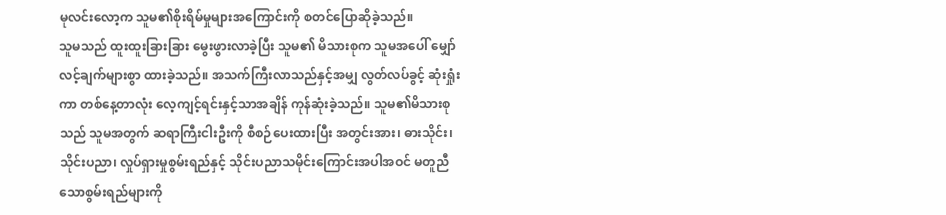မုလင်းလော့က သူမ၏စိုးရိမ်မှုများအကြောင်းကို စတင်ပြောဆိုခဲ့သည်။
သူမသည် ထူးထူးခြားခြား မွေးဖွားလာခဲ့ပြီး သူမ၏ မိသားစုက သူမအပေါ် မျှော်လင့်ချက်များစွာ ထားခဲ့သည်။ အသက်ကြီးလာသည်နှင့်အမျှ လွတ်လပ်ခွင့် ဆုံးရှုံးကာ တစ်နေ့တာလုံး လေ့ကျင့်ရင်းနှင့်သာအချိန် ကုန်ဆုံးခဲ့သည်။ သူမ၏မိသားစုသည် သူမအတွက် ဆရာကြီးငါးဦးကို စီစဉ်ပေးထားပြီး အတွင်းအား၊ ဓားသိုင်း၊ သိုင်းပညာ၊ လှုပ်ရှားမှုစွမ်းရည်နှင့် သိုင်းပညာသမိုင်းကြောင်းအပါအဝင် မတူညီသောစွမ်းရည်များကို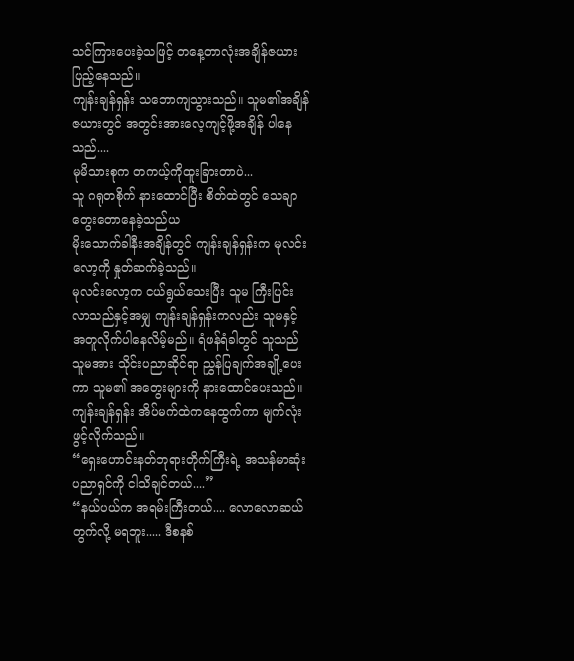သင်ကြားပေးခဲ့သဖြင့် တနေ့တာလုံးအချိန်ဇယားပြည့်နေသည်။
ကျန်းချန်ရှန်း သဘောကျသွားသည်။ သူမ၏အချိန်ဇယားတွင် အတွင်းအားလေ့ကျင့်ဖို့အချိန် ပါနေသည်....
မုမိသားစုက တကယ့်ကိုထူးခြားတာပဲ...
သူ ဂရုတစိုက် နားထောင်ပြီး စိတ်ထဲတွင် သေချာတွေးတောနေခဲ့သည်ယ
မိုးသောက်ခါနီးအချိန်တွင် ကျန်းချန်ရှန်းက မုလင်းလော့ကို နှုတ်ဆက်ခဲ့သည်။
မုလင်းလော့က ငယ်ရွယ်သေးပြီး သူမ ကြီးပြင်းလာသည်နှင့်အမျှ ကျန်းချန်ရှန်းကလည်း သူမနှင့် အတူလိုက်ပါနေလိမ့်မည်။ ရံဖန်ရံခါတွင် သူသည် သူမအား သိုင်းပညာဆိုင်ရာ ညွှန်ပြချက်အချို့ပေးကာ သူမ၏ အတွေးများကို နားထောင်ပေးသည်။
ကျန်းချန်ရှန်း အိပ်မက်ထဲကနေထွက်ကာ မျက်လုံးဖွင့်လိုက်သည်။
“ရှေးဟောင်းနတ်ဘုရားတိုက်ကြီးရဲ့ အသန်မာဆုံး ပညာရှင်ကို ငါသိချင်တယ်....”
“နယ်ပယ်က အရမ်းကြီးတယ်.... လောလောဆယ် တွက်လို့ မရဘူး..... ဒီစနစ်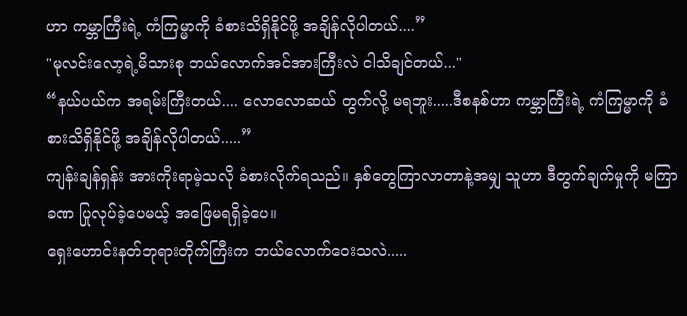ဟာ ကမ္ဘာကြီးရဲ့ ကံကြမ္မာကို ခံစားသိရှိနိုင်ဖို့ အချိန်လိုပါတယ်....”
"မုလင်းလော့ရဲ့မိသားစု ဘယ်လောက်အင်အားကြီးလဲ ငါသိချင်တယ်..."
“နယ်ပယ်က အရမ်းကြီးတယ်.... လောလောဆယ် တွက်လို့ မရဘူး.....ဒီစနစ်ဟာ ကမ္ဘာကြီးရဲ့ ကံကြမ္မာကို ခံစားသိရှိနိုင်ဖို့ အချိန်လိုပါတယ်.....”
ကျန်းချန်ရှန်း အားကိုးရာမဲ့သလို ခံစားလိုက်ရသည်။ နှစ်တွေကြာလာတာနဲ့အမျှ သူဟာ ဒီတွက်ချက်မှုကို မကြာခဏ ပြုလုပ်ခဲ့ပေမယ့် အဖြေမရရှိခဲ့ပေ။
ရှေးဟောင်းနတ်ဘုရားတိုက်ကြီးက ဘယ်လောက်ဝေးသလဲ.....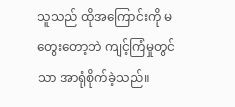သူသည် ထိုအကြောင်းကို မတွေးတော့ဘဲ ကျင့်ကြံမှုတွင်သာ အာရုံစိုက်ခဲ့သည်။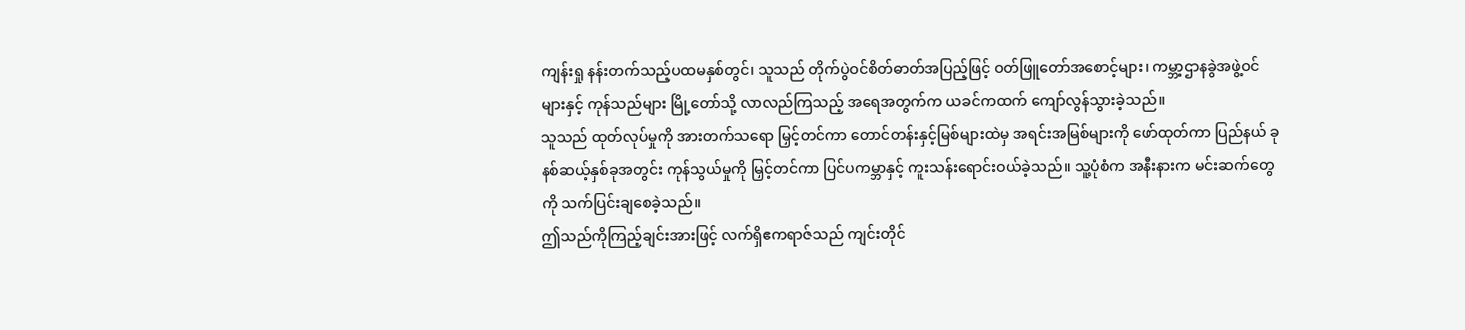ကျန်းရှု နန်းတက်သည့်ပထမနှစ်တွင်၊ သူသည် တိုက်ပွဲဝင်စိတ်ဓာတ်အပြည့်ဖြင့် ဝတ်ဖြူတော်အစောင့်များ၊ ကမ္ဘာ့ဌာနခွဲအဖွဲ့ဝင်များနှင့် ကုန်သည်များ မြို့တော်သို့ လာလည်ကြသည့် အရေအတွက်က ယခင်ကထက် ကျော်လွန်သွားခဲ့သည်။
သူသည် ထုတ်လုပ်မှုကို အားတက်သရော မြှင့်တင်ကာ တောင်တန်းနှင့်မြစ်များထဲမှ အရင်းအမြစ်များကို ဖော်ထုတ်ကာ ပြည်နယ် ခုနစ်ဆယ့်နှစ်ခုအတွင်း ကုန်သွယ်မှုကို မြှင့်တင်ကာ ပြင်ပကမ္ဘာနှင့် ကူးသန်းရောင်းဝယ်ခဲ့သည်။ သူ့ပုံစံက အနီးနားက မင်းဆက်တွေကို သက်ပြင်းချစေခဲ့သည်။
ဤသည်ကိုကြည့်ချင်းအားဖြင့် လက်ရှိဧကရာဇ်သည် ကျင်းတိုင်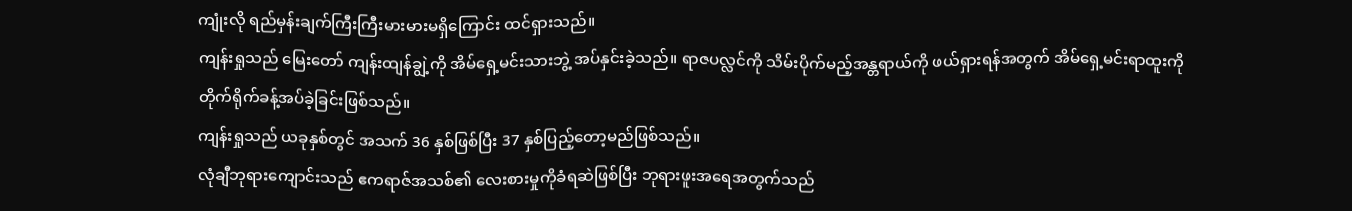ကျုံးလို ရည်မှန်းချက်ကြီးကြီးမားမားမရှိကြောင်း ထင်ရှားသည်။
ကျန်းရှုသည် မြေးတော် ကျန်းထျန်ချွဲ့ကို အိမ်ရှေ့မင်းသားဘွဲ့ အပ်နှင်းခဲ့သည်။ ရာဇပလ္လင်ကို သိမ်းပိုက်မည့်အန္တရာယ်ကို ဖယ်ရှားရန်အတွက် အိမ်ရှေ့မင်းရာထူးကို တိုက်ရိုက်ခန့်အပ်ခဲ့ခြင်းဖြစ်သည်။
ကျန်းရှုသည် ယခုနှစ်တွင် အသက် 36 နှစ်ဖြစ်ပြီး 37 နှစ်ပြည့်တော့မည်ဖြစ်သည်။
လုံချီဘုရားကျောင်းသည် ဧကရာဇ်အသစ်၏ လေးစားမှုကိုခံရဆဲဖြစ်ပြီး ဘုရားဖူးအရေအတွက်သည်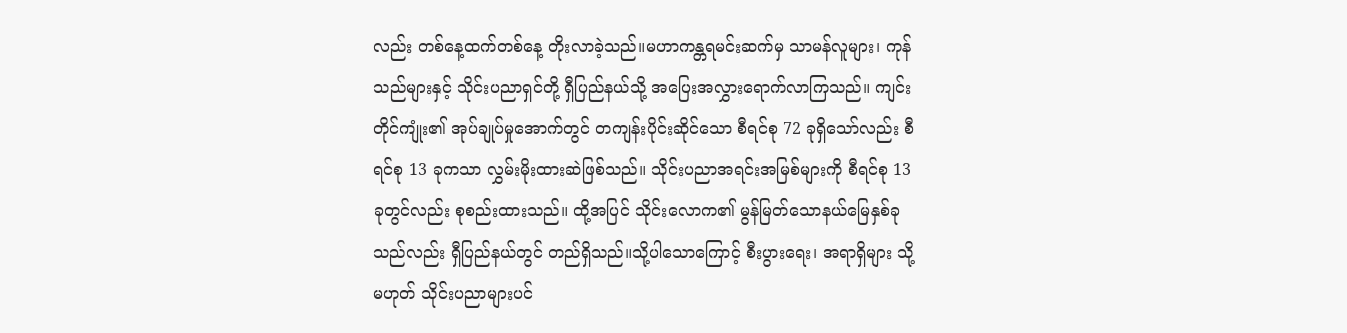လည်း တစ်နေ့ထက်တစ်နေ့ တိုးလာခဲ့သည်။မဟာကန္တရမင်းဆက်မှ သာမန်လူများ၊ ကုန်သည်များနှင့် သိုင်းပညာရှင်တို့ ရှီပြည်နယ်သို့ အပြေးအလွှားရောက်လာကြသည်။ ကျင်းတိုင်ကျုံး၏ အုပ်ချုပ်မှုအောက်တွင် တကျန်းပိုင်းဆိုင်သော စီရင်စု 72 ခုရှိသော်လည်း စီရင်စု 13 ခုကသာ လွှမ်းမိုးထားဆဲဖြစ်သည်။ သိုင်းပညာအရင်းအမြစ်များကို စီရင်စု 13 ခုတွင်လည်း စုစည်းထားသည်။ ထို့အပြင် သိုင်းလောက၏ မွန်မြတ်သောနယ်မြေနှစ်ခုသည်လည်း ရှီပြည်နယ်တွင် တည်ရှိသည်။သို့ပါသောကြောင့် စီးပွားရေး၊ အရာရှိများ သို့မဟုတ် သိုင်းပညာများပင်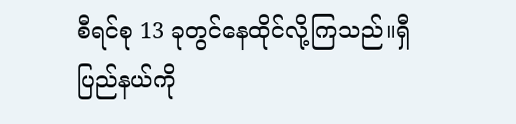စီရင်စု 13 ခုတွင်နေထိုင်လို့ကြသည်။ရှီပြည်နယ်ကို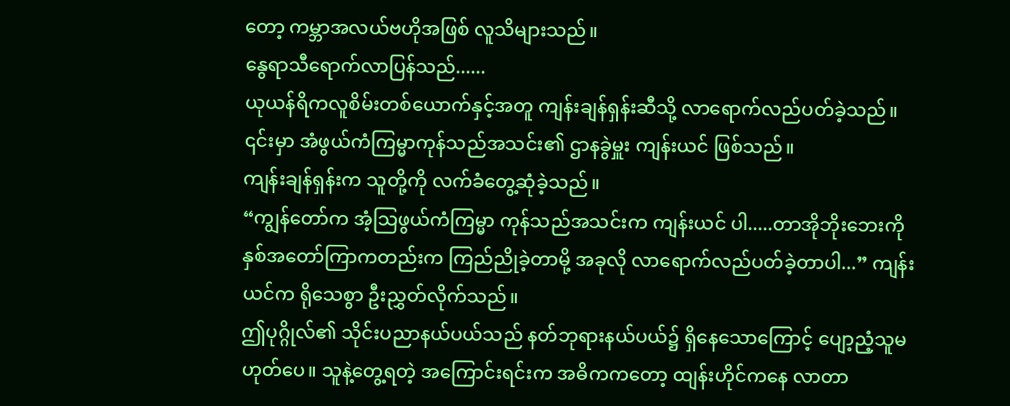တော့ ကမ္ဘာအလယ်ဗဟိုအဖြစ် လူသိများသည်။
နွေရာသီရောက်လာပြန်သည်......
ယုယန်ရိကလူစိမ်းတစ်ယောက်နှင့်အတူ ကျန်းချန်ရှန်းဆီသို့ လာရောက်လည်ပတ်ခဲ့သည်။ ၎င်းမှာ အံဖွယ်ကံကြမ္မာကုန်သည်အသင်း၏ ဌာနခွဲမှူး ကျန်းယင် ဖြစ်သည်။
ကျန်းချန်ရှန်းက သူတို့ကို လက်ခံတွေ့ဆုံခဲ့သည်။
“ကျွန်တော်က အံ့သြဖွယ်ကံကြမ္မာ ကုန်သည်အသင်းက ကျန်းယင် ပါ.....တာအိုဘိုးဘေးကို နှစ်အတော်ကြာကတည်းက ကြည်ညိုခဲ့တာမို့ အခုလို လာရောက်လည်ပတ်ခဲ့တာပါ...” ကျန်းယင်က ရိုသေစွာ ဦးညွှတ်လိုက်သည်။
ဤပုဂ္ဂိုလ်၏ သိုင်းပညာနယ်ပယ်သည် နတ်ဘုရားနယ်ပယ်၌ ရှိနေသောကြောင့် ပျော့ညံ့သူမဟုတ်ပေ။ သူနဲ့တွေ့ရတဲ့ အကြောင်းရင်းက အဓိကကတော့ ထျန်းဟိုင်ကနေ လာတာ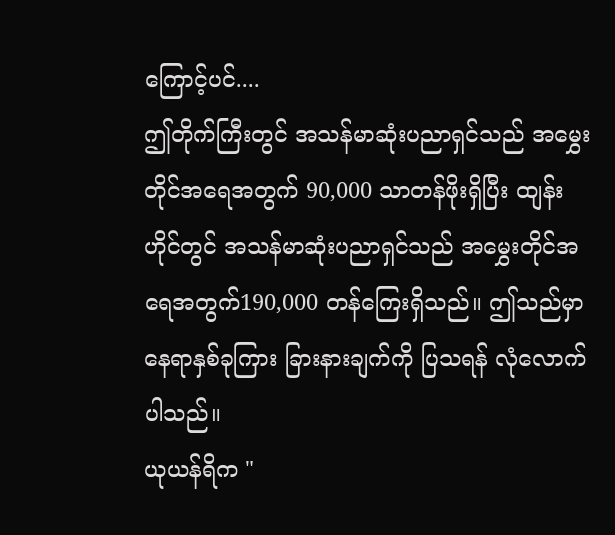ကြောင့်ပင်....
ဤတိုက်ကြီးတွင် အသန်မာဆုံးပညာရှင်သည် အမွှေးတိုင်အရေအတွက် 90,000 သာတန်ဖိုးရှိပြီး ထျန်းဟိုင်တွင် အသန်မာဆုံးပညာရှင်သည် အမွှေးတိုင်အရေအတွက်190,000 တန်ကြေးရှိသည်။ ဤသည်မှာ နေရာနှစ်ခုကြား ခြားနားချက်ကို ပြသရန် လုံလောက်ပါသည်။
ယုယန်ရိက "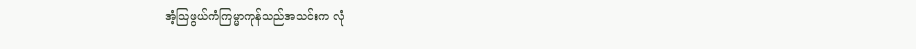အံ့သြဖွယ်ကံကြမ္မာကုန်သည်အသင်းက လုံ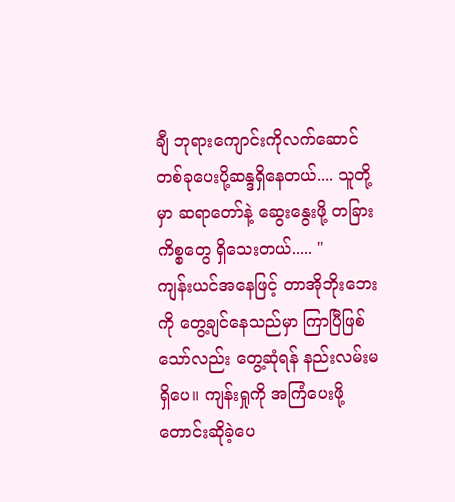ချီ ဘုရားကျောင်းကိုလက်ဆောင်တစ်ခုပေးပို့ဆန္ဒရှိနေတယ်.... သူတို့မှာ ဆရာတော်နဲ့ ဆွေးနွေးဖို့ တခြားကိစ္စတွေ ရှိသေးတယ်..... "
ကျန်းယင်အနေဖြင့် တာအိုဘိုးဘေးကို တွေ့ချင်နေသည်မှာ ကြာပြီဖြစ်သော်လည်း တွေ့ဆုံရန် နည်းလမ်းမရှိပေ။ ကျန်းရှုကို အကြံပေးဖို့ တောင်းဆိုခဲ့ပေ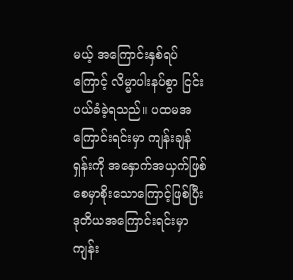မယ့် အကြောင်းနှစ်ရပ်ကြောင့် လိမ္မာပါးနပ်စွာ ငြင်းပယ်ခံခဲ့ရသည်။ ပထမအကြောင်းရင်းမှာ ကျန်းချန်ရှန်းကို အနှောက်အယှက်ဖြစ်စေမှာစိုးသောကြောင့်ဖြစ်ပြီး ဒုတိယအကြောင်းရင်းမှာ ကျန်း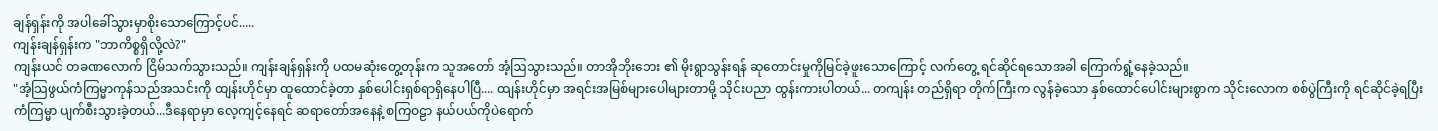ချန်ရှန်းကို အပါခေါ်သွားမှာစိုးသောကြောင့်ပင်.....
ကျန်းချန်ရှန်းက "ဘာကိစ္စရှိလို့လဲ?"
ကျန်းယင် တခဏလောက် ငြိမ်သက်သွားသည်။ ကျန်းချန်ရှန်းကို ပထမဆုံးတွေ့တုန်းက သူအတော် အံ့ဩသွားသည်။ တာအိုဘိုးဘေး ၏ မိုးရွာသွန်းရန် ဆုတောင်းမှုကိုမြင်ခဲ့ဖူးသောကြောင့် လက်တွေ့ ရင်ဆိုင်ရသောအခါ ကြောက်ရွံ့နေခဲ့သည်။
"အံ့သြဖွယ်ကံကြမ္မာကုန်သည်အသင်းကို ထျန်းဟိုင်မှာ ထူထောင်ခဲ့တာ နှစ်ပေါင်းရှစ်ရာရှိနေပါပြီ.... ထျန်းဟိုင်မှာ အရင်းအမြစ်များပေါများတာမို့ သိုင်းပညာ ထွန်းကားပါတယ်... တကျန်း တည်ရှိရာ တိုက်ကြီးက လွန်ခဲ့သော နှစ်ထောင်ပေါင်းများစွာက သိုင်းလောက စစ်ပွဲကြီးကို ရင်ဆိုင်ခဲ့ရပြီး ကံကြမ္မာ ပျက်စီးသွားခဲ့တယ်...ဒီနေရာမှာ လေ့ကျင့်နေရင် ဆရာတော်အနေနဲ့ စကြဝဠာ နယ်ပယ်ကိုပဲရောက်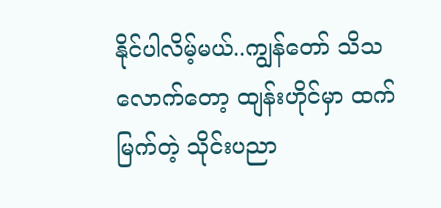နိုင်ပါလိမ့်မယ်..ကျွန်တော် သိသလောက်တော့ ထျန်းဟိုင်မှာ ထက်မြက်တဲ့ သိုင်းပညာ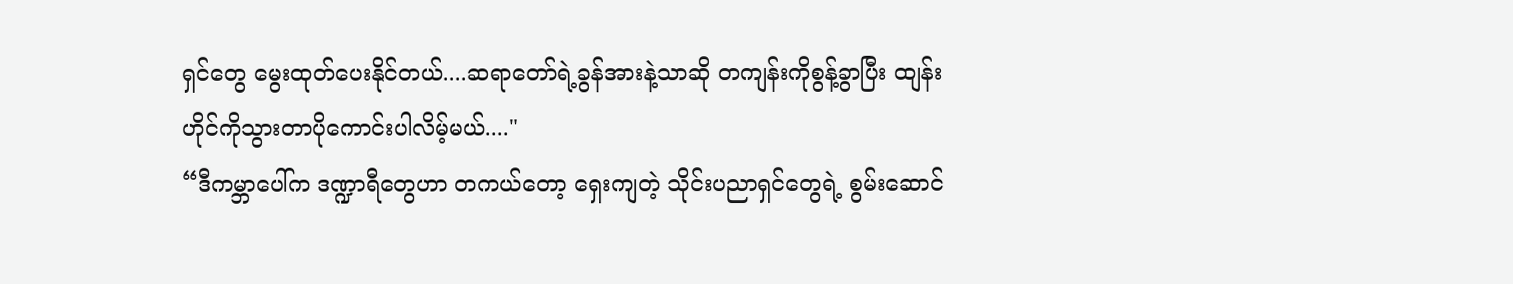ရှင်တွေ မွေးထုတ်ပေးနိုင်တယ်....ဆရာတော်ရဲ့ခွန်အားနဲ့သာဆို တကျန်းကိုစွန့်ခွာပြီး ထျန်းဟိုင်ကိုသွားတာပိုကောင်းပါလိမ့်မယ်...."
“ဒီကမ္ဘာပေါ်က ဒဏ္ဍာရီတွေဟာ တကယ်တော့ ရှေးကျတဲ့ သိုင်းပညာရှင်တွေရဲ့ စွမ်းဆောင်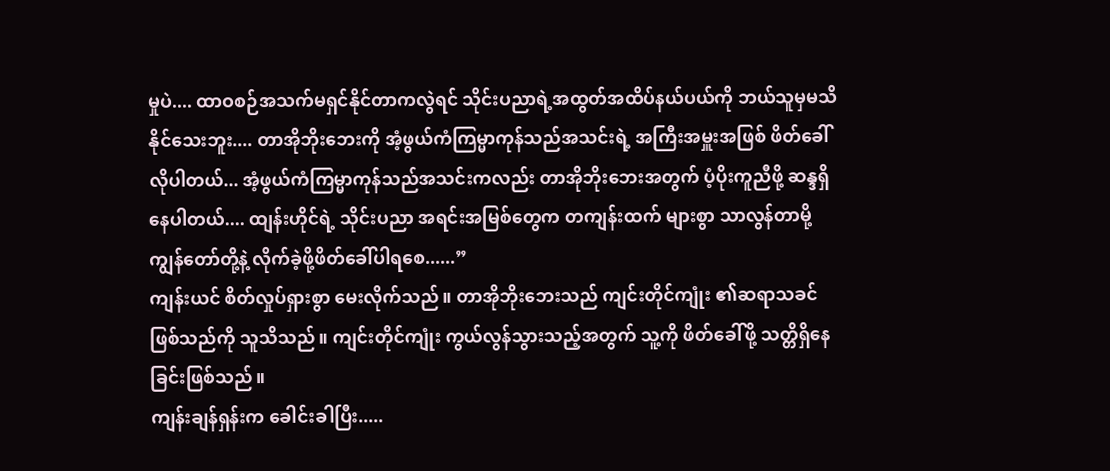မှုပဲ.... ထာဝစဉ်အသက်မရှင်နိုင်တာကလွဲရင် သိုင်းပညာရဲ့အထွတ်အထိပ်နယ်ပယ်ကို ဘယ်သူမှမသိနိုင်သေးဘူး.... တာအိုဘိုးဘေးကို အံ့ဖွယ်ကံကြမ္မာကုန်သည်အသင်းရဲ့ အကြီးအမှူးအဖြစ် ဖိတ်ခေါ်လိုပါတယ်... အံ့ဖွယ်ကံကြမ္မာကုန်သည်အသင်းကလည်း တာအိုဘိုးဘေးအတွက် ပံ့ပိုးကူညီဖို့ ဆန္ဒရှိနေပါတယ်.... ထျန်းဟိုင်ရဲ့ သိုင်းပညာ အရင်းအမြစ်တွေက တကျန်းထက် များစွာ သာလွန်တာမို့ ကျွန်တော်တို့နဲ့ လိုက်ခဲ့ဖို့ဖိတ်ခေါ်ပါရစေ......”
ကျန်းယင် စိတ်လှုပ်ရှားစွာ မေးလိုက်သည်။ တာအိုဘိုးဘေးသည် ကျင်းတိုင်ကျုံး ၏ဆရာသခင်ဖြစ်သည်ကို သူသိသည်။ ကျင်းတိုင်ကျုံး ကွယ်လွန်သွားသည့်အတွက် သူ့ကို ဖိတ်ခေါ်ဖို့ သတ္တိရှိနေခြင်းဖြစ်သည်။
ကျန်းချန်ရှန်းက ခေါင်းခါပြီး.....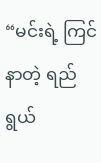“မင်းရဲ့ ကြင်နာတဲ့ ရည်ရွယ်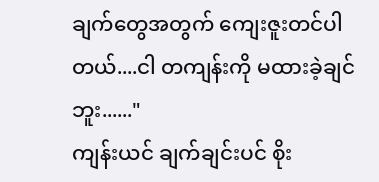ချက်တွေအတွက် ကျေးဇူးတင်ပါတယ်....ငါ တကျန်းကို မထားခဲ့ချင်ဘူး......"
ကျန်းယင် ချက်ချင်းပင် စိုး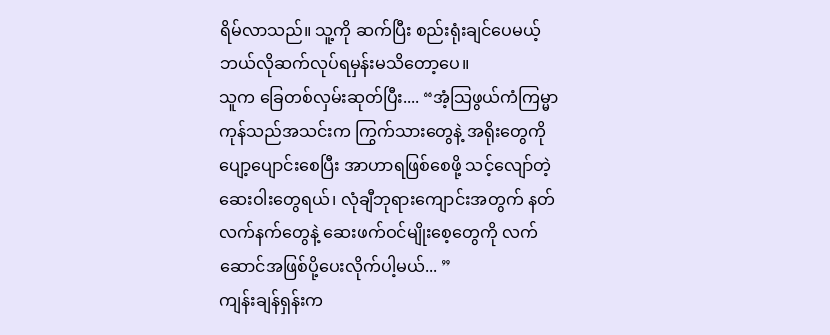ရိမ်လာသည်။ သူ့ကို ဆက်ပြီး စည်းရုံးချင်ပေမယ့် ဘယ်လိုဆက်လုပ်ရမှန်းမသိတော့ပေ။
သူက ခြေတစ်လှမ်းဆုတ်ပြီး.... “အံ့သြဖွယ်ကံကြမ္မာကုန်သည်အသင်းက ကြွက်သားတွေနဲ့ အရိုးတွေကို ပျော့ပျောင်းစေပြီး အာဟာရဖြစ်စေဖို့ သင့်လျော်တဲ့ ဆေးဝါးတွေရယ်၊ လုံချီဘုရားကျောင်းအတွက် နတ်လက်နက်တွေနဲ့ ဆေးဖက်ဝင်မျိုးစေ့တွေကို လက်ဆောင်အဖြစ်ပို့ပေးလိုက်ပါ့မယ်... ”
ကျန်းချန်ရှန်းက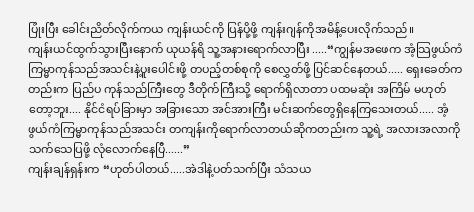ပြုံးပြီး ခေါင်းညိတ်လိုက်ကယ ကျန်းယင်ကို ပြန်ပို့ဖို့ ကျန်းဂျန်ကိုအမိန့်ပေးလိုက်သည်။
ကျန်းယင်ထွက်သွားပြီးနောက် ယုယန်ရိ သူ့အနားရောက်လာပြီး .....“ကျွန်မအဖေက အံ့သြဖွယ်ကံကြမ္မာကုန်သည်အသင်းနဲ့ပူးပေါင်းဖို့ တပည့်တစ်စုကို စေလွှတ်ဖို့ ပြင်ဆင်နေတယ်..... ရှေးခေတ်ကတည်းက ပြည်ပ ကုန်သည်ကြီးတွေ ဒီတိုက်ကြီးသို့ ရောက်ရှိလာတာ ပထမဆုံး အကြိမ် မဟုတ်တော့ဘူး.... နိုင်ငံရပ်ခြားမှာ အခြားသော အင်အားကြီး မင်းဆက်တွေရှိနေကြသေးတယ်..... အံ့ဖွယ်ကံကြမ္မာကုန်သည်အသင်း တကျန်းကိုရောက်လာတယ်ဆိုကတည်းက သူ့ရဲ့ အလားအလာကို သက်သေပြဖို့ လုံလောက်နေပြီ......”
ကျန်းချန်ရှန်းက “ဟုတ်ပါတယ်.....အဲဒါနဲ့ပတ်သက်ပြီး သံသယ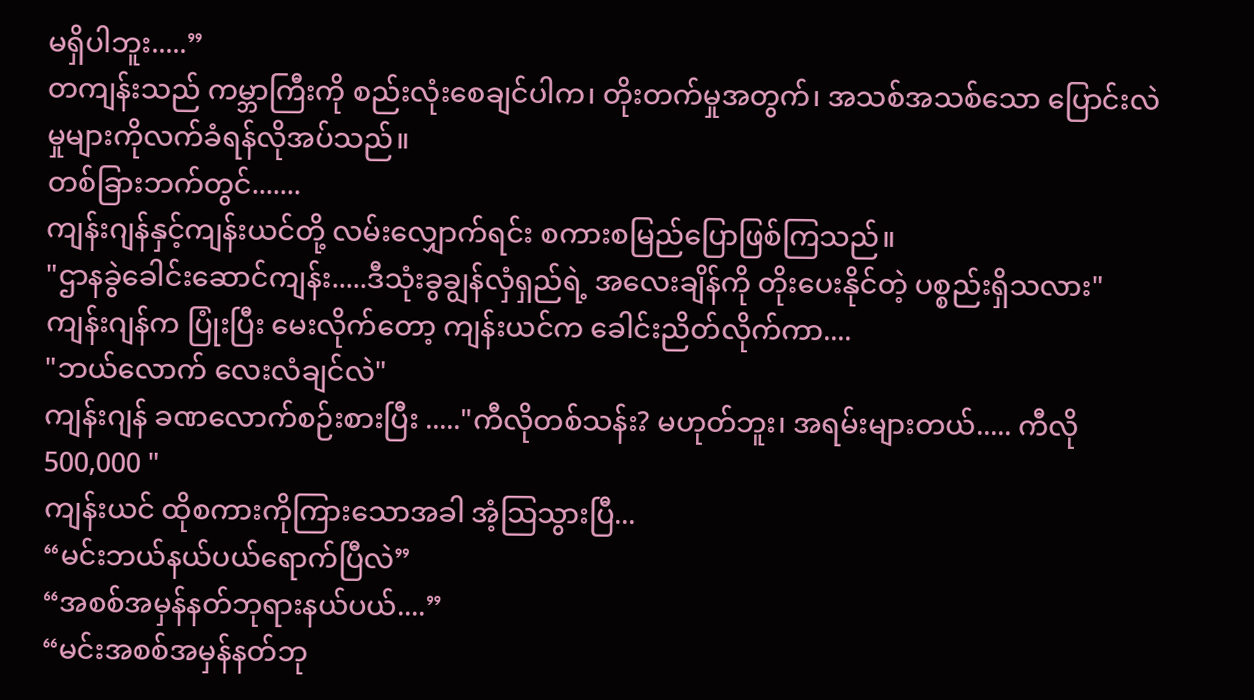မရှိပါဘူး.....”
တကျန်းသည် ကမ္ဘာကြီးကို စည်းလုံးစေချင်ပါက၊ တိုးတက်မှုအတွက်၊ အသစ်အသစ်သော ပြောင်းလဲမှုများကိုလက်ခံရန်လိုအပ်သည်။
တစ်ခြားဘက်တွင်.......
ကျန်းဂျန်နှင့်ကျန်းယင်တို့ လမ်းလျှောက်ရင်း စကားစမြည်ပြောဖြစ်ကြသည်။
"ဌာနခွဲခေါင်းဆောင်ကျန်း.....ဒီသုံးခွချွန်လှံရှည်ရဲ့ အလေးချိန်ကို တိုးပေးနိုင်တဲ့ ပစ္စည်းရှိသလား"
ကျန်းဂျန်က ပြုံးပြီး မေးလိုက်တော့ ကျန်းယင်က ခေါင်းညိတ်လိုက်ကာ....
"ဘယ်လောက် လေးလံချင်လဲ"
ကျန်းဂျန် ခဏလောက်စဉ်းစားပြီး ....."ကီလိုတစ်သန်း? မဟုတ်ဘူး၊ အရမ်းများတယ်..... ကီလို 500,000 "
ကျန်းယင် ထိုစကားကိုကြားသောအခါ အံ့သြသွားပြီ...
“မင်းဘယ်နယ်ပယ်ရောက်ပြီလဲ”
“အစစ်အမှန်နတ်ဘုရားနယ်ပယ်....”
“မင်းအစစ်အမှန်နတ်ဘု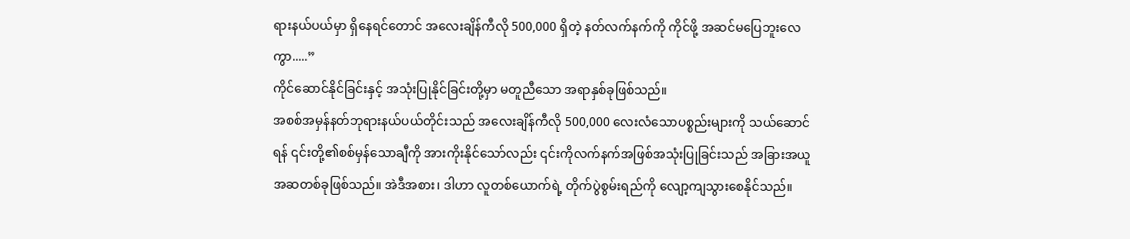ရားနယ်ပယ်မှာ ရှိနေရင်တောင် အလေးချိန်ကီလို 500,000 ရှိတဲ့ နတ်လက်နက်ကို ကိုင်ဖို့ အဆင်မပြေဘူးလေကွာ.....”
ကိုင်ဆောင်နိုင်ခြင်းနှင့် အသုံးပြုနိုင်ခြင်းတို့မှာ မတူညီသော အရာနှစ်ခုဖြစ်သည်။
အစစ်အမှန်နတ်ဘုရားနယ်ပယ်တိုင်းသည် အလေးချိန်ကီလို 500,000 လေးလံသောပစ္စည်းများကို သယ်ဆောင်ရန် ၎င်းတို့၏စစ်မှန်သောချီကို အားကိုးနိုင်သော်လည်း ၎င်းကိုလက်နက်အဖြစ်အသုံးပြုခြင်းသည် အခြားအယူအဆတစ်ခုဖြစ်သည်။ အဲဒီအစား၊ ဒါဟာ လူတစ်ယောက်ရဲ့ တိုက်ပွဲစွမ်းရည်ကို လျော့ကျသွားစေနိုင်သည်။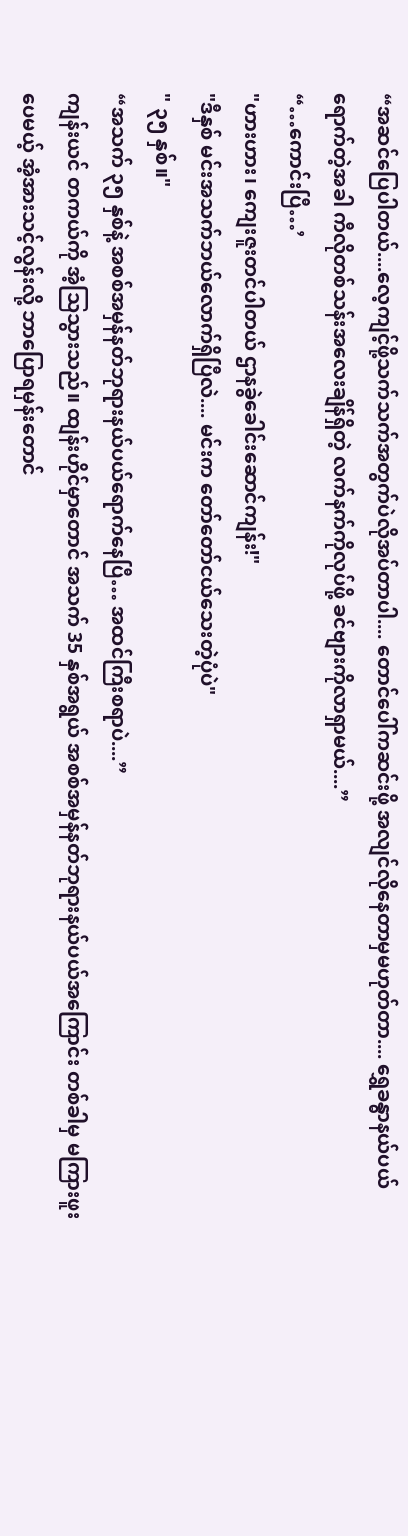“အဆင်ပြေပါတယ်....လေ့ကျင့်ဖို့သက်သက်အတွက်ပဲလိုအပ်တာပါ.... တောင်ပေါ်ကဆင်းဖို့ အလျင်လိုနေတာမှမဟုတ်တာ.... ရွှေခန္ဓာနယ်ပယ်ရောက်တဲ့အခါ ကီလိုတစ်သန်းအလေးချိန်ရှိတဲ့ လက်နက်ကိုလုပ်ဖို့ ခင်ဗျားကိုလာရှာမယ်....”
“…ကောင်းပြီ…’
"ဟားဟား၊ ကျေးဇူးတင်ပါတယ် ဌာနခွဲခေါင်းဆောင်ကျန်း!"
"ဒီနှစ် မင်းအသက်ဘယ်လောက်ရှိပြီလဲ.... မင်းက တော်တော်ငယ်သေးတဲ့ပုံပဲ"
" ၃၅ နှစ်။"
“အသက် ၃၅ နှစ်နဲ့ အစစ်အမှန်နတ်ဘုရားနယ်ပယ်ရောက်နေပြီ… အထင်ကြီးစရာပဲ....”
ကျန်းယင် တကယ်ကို အံ့သြသွားသည်။ ထျန်းဟိုင်မှာတောင် အသက် 35 နှစ်အရွယ် အစစ်အမှန်နတ်ဘုရားနယ်ပယ်အကြောင်း တစ်ခါမှ မကြားဖူးပေမယ့် အံ့အားသင့်လွန်းလို့ ဘာပြောရမှန်းတောင်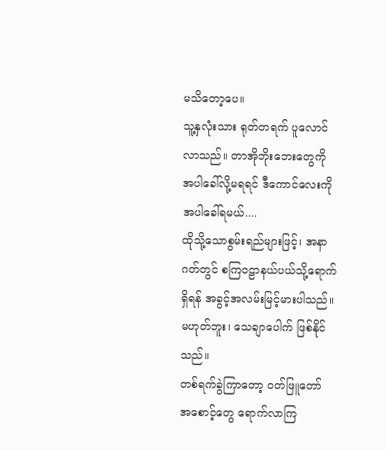မသိတော့ပေ။
သူ့နှလုံးသား ရုတ်တရက် ပူလောင်လာသည်။ တာအိုဘိုးဘေးတွေကို အပါခေါ်လို့မရရင် ဒီကောင်လေးကို အပါခေါ်ရမယ်....
ထိုသို့သောစွမ်းရည်များဖြင့်၊ အနာဂတ်တွင် စကြဝဠာနယ်ပယ်သို့ရောက်ရှိရန် အခွင့်အလမ်းမြင့်မားပါသည်။
မဟုတ်ဘူး၊ သေချာပေါက် ဖြစ်နိုင်သည်။
တစ်ရက်ခွဲကြာတော့ ဝတ်ဖြူတော်
အစောင့်တွေ ရောက်လာကြ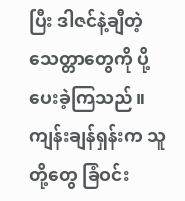ပြီး ဒါဇင်နဲ့ချီတဲ့ သေတ္တာတွေကို ပို့ပေးခဲ့ကြသည်။
ကျန်းချန်ရှန်းက သူတို့တွေ ခြံဝင်း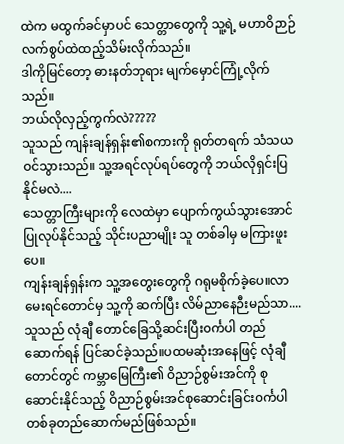ထဲက မထွက်ခင်မှာပင် သေတ္တာတွေကို သူ့ရဲ့ မဟာဝိဉာဉ်လက်စွပ်ထဲထည့်သိမ်းလိုက်သည်။
ဒါကိုမြင်တော့ ဓားနတ်ဘုရား မျက်မှောင်ကြုံ့လိုက်သည်။
ဘယ်လိုလှည့်ကွက်လဲ?????
သူသည် ကျန်းချန်ရှန်း၏စကားကို ရုတ်တရက် သံသယဝင်သွားသည်။ သူ့အရင်လုပ်ရပ်တွေကို ဘယ်လိုရှင်းပြနိုင်မလဲ....
သေတ္တာကြီးများကို လေထဲမှာ ပျောက်ကွယ်သွားအောင် ပြုလုပ်နိုင်သည့် သိုင်းပညာမျိုး သူ တစ်ခါမှ မကြားဖူးပေ။
ကျန်းချန်ရှန်းက သူ့အတွေးတွေကို ဂရုမစိုက်ခဲ့ပေ။လာမေးရင်တောင်မှ သူ့ကို ဆက်ပြီး လိမ်ညာနေဉီးမည်သာ....
သူသည် လုံချီ တောင်ခြေသို့ဆင်းပြီး၀င်္ကပါ တည်ဆောက်ရန် ပြင်ဆင်ခဲ့သည်။ပထမဆုံးအနေဖြင့် လုံချီတောင်တွင် ကမ္ဘာမြေကြီး၏ ဝိညာဉ်စွမ်းအင်ကို စုဆောင်းနိုင်သည့် ဝိညာဉ်စွမ်းအင်စုဆောင်းခြင်း၀င်္ကပါတစ်ခုတည်ဆောက်မည်ဖြစ်သည်။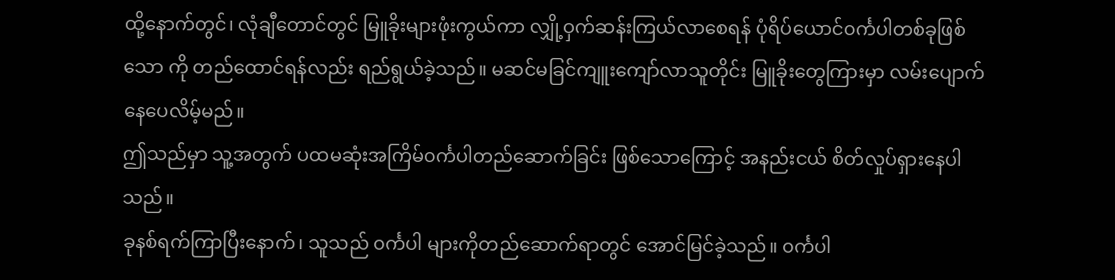ထို့နောက်တွင်၊ လုံချီတောင်တွင် မြူခိုးများဖုံးကွယ်ကာ လျှို့ဝှက်ဆန်းကြယ်လာစေရန် ပုံရိပ်ယောင်၀င်္ကပါတစ်ခုဖြစ်သော ကို တည်ထောင်ရန်လည်း ရည်ရွယ်ခဲ့သည်။ မဆင်မခြင်ကျူးကျော်လာသူတိုင်း မြူခိုးတွေကြားမှာ လမ်းပျောက်နေပေလိမ့်မည်။
ဤသည်မှာ သူ့အတွက် ပထမဆုံးအကြိမ်၀င်္ကပါတည်ဆောက်ခြင်း ဖြစ်သောကြောင့် အနည်းငယ် စိတ်လှုပ်ရှားနေပါသည်။
ခုနစ်ရက်ကြာပြီးနောက်၊ သူသည် ၀င်္ကပါ များကိုတည်ဆောက်ရာတွင် အောင်မြင်ခဲ့သည်။ ၀င်္ကပါ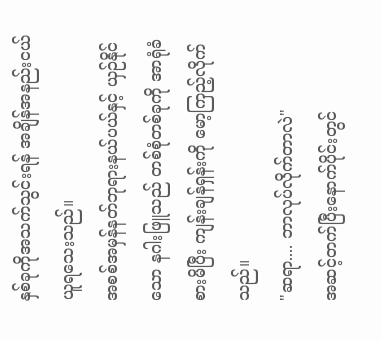နှစ်ခုကိုအသက်သွင်းရန် အချိန်အနည်းငယ် ယူရသေးသည်။
အစစ်အမှန်နတ်ဘုရားနယ်ပယ်နှင့် ယှဉ်နိုင်သော နဂါးဖြူသည် တစ်စုံတစ်ခုကို အာရုံခံစားမိပြီး ကျန်းချန်ရှန်းကို မော့ကြည့်လိုက်သည်။
"ဆရာ.... ဘာလုပ်လိုက်တာလဲ"
အဆင့်တက်ပြီးနောက်ပိုင်းတွင်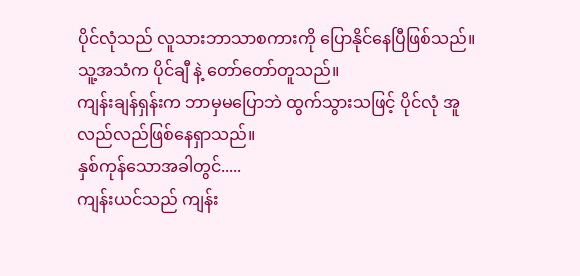ပိုင်လုံသည် လူသားဘာသာစကားကို ပြောနိုင်နေပြီဖြစ်သည်။ သူ့အသံက ပိုင်ချီ နဲ့ တော်တော်တူသည်။
ကျန်းချန်ရှန်းက ဘာမှမပြောဘဲ ထွက်သွားသဖြင့် ပိုင်လုံ အူလည်လည်ဖြစ်နေရှာသည်။
နှစ်ကုန်သောအခါတွင်.....
ကျန်းယင်သည် ကျန်း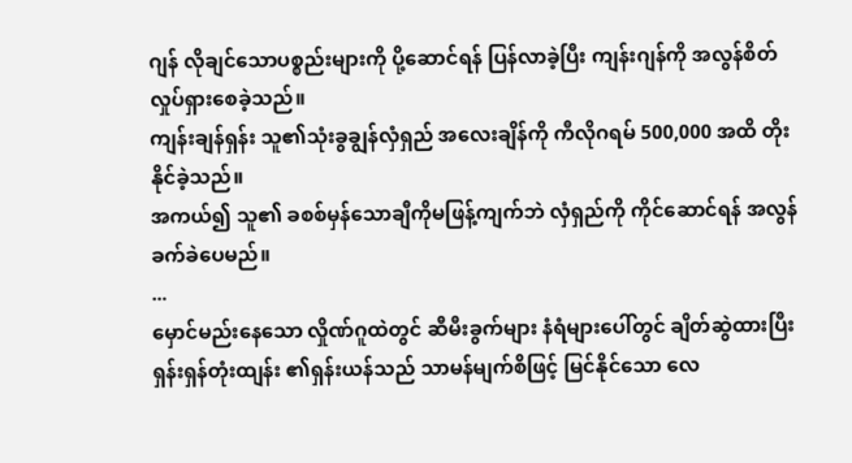ဂျန် လိုချင်သောပစ္စည်းများကို ပို့ဆောင်ရန် ပြန်လာခဲ့ပြီး ကျန်းဂျန်ကို အလွန်စိတ်လှုပ်ရှားစေခဲ့သည်။
ကျန်းချန်ရှန်း သူ၏သုံးခွချွန်လှံရှည် အလေးချိန်ကို ကီလိုဂရမ် 500,000 အထိ တိုးနိုင်ခဲ့သည်။
အကယ်၍ သူ၏ ခစစ်မှန်သောချီကိုမဖြန့်ကျက်ဘဲ လှံရှည်ကို ကိုင်ဆောင်ရန် အလွန်ခက်ခဲပေမည်။
...
မှောင်မည်းနေသော လှိုဏ်ဂူထဲတွင် ဆီမီးခွက်များ နံရံများပေါ်တွင် ချိတ်ဆွဲထားပြီး ရှန်းရှန်တုံးထျန်း ၏ရှန်းယန်သည် သာမန်မျက်စိဖြင့် မြင်နိုင်သော လေ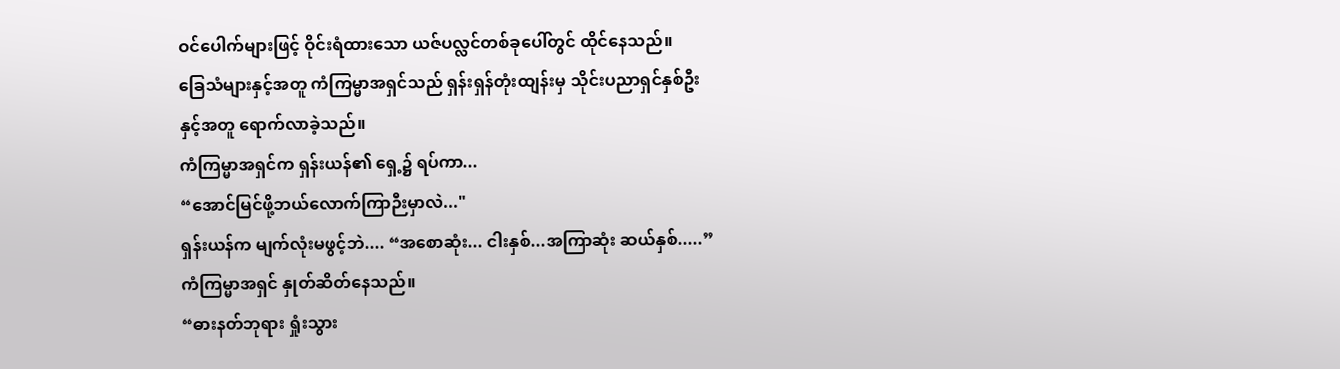ဝင်ပေါက်များဖြင့် ဝိုင်းရံထားသော ယဇ်ပလ္လင်တစ်ခုပေါ်တွင် ထိုင်နေသည်။
ခြေသံများနှင့်အတူ ကံကြမ္မာအရှင်သည် ရှန်းရှန်တုံးထျန်းမှ သိုင်းပညာရှင်နှစ်ဦးနှင့်အတူ ရောက်လာခဲ့သည်။
ကံကြမ္မာအရှင်က ရှန်းယန်၏ ရှေ့၌ ရပ်ကာ...
“အောင်မြင်ဖို့ဘယ်လောက်ကြာဉီးမှာလဲ..."
ရှန်းယန်က မျက်လုံးမဖွင့်ဘဲ.... “အစောဆုံး... ငါးနှစ်...အကြာဆုံး ဆယ်နှစ်.....”
ကံကြမ္မာအရှင် နှုတ်ဆိတ်နေသည်။
“ဓားနတ်ဘုရား ရှုံးသွား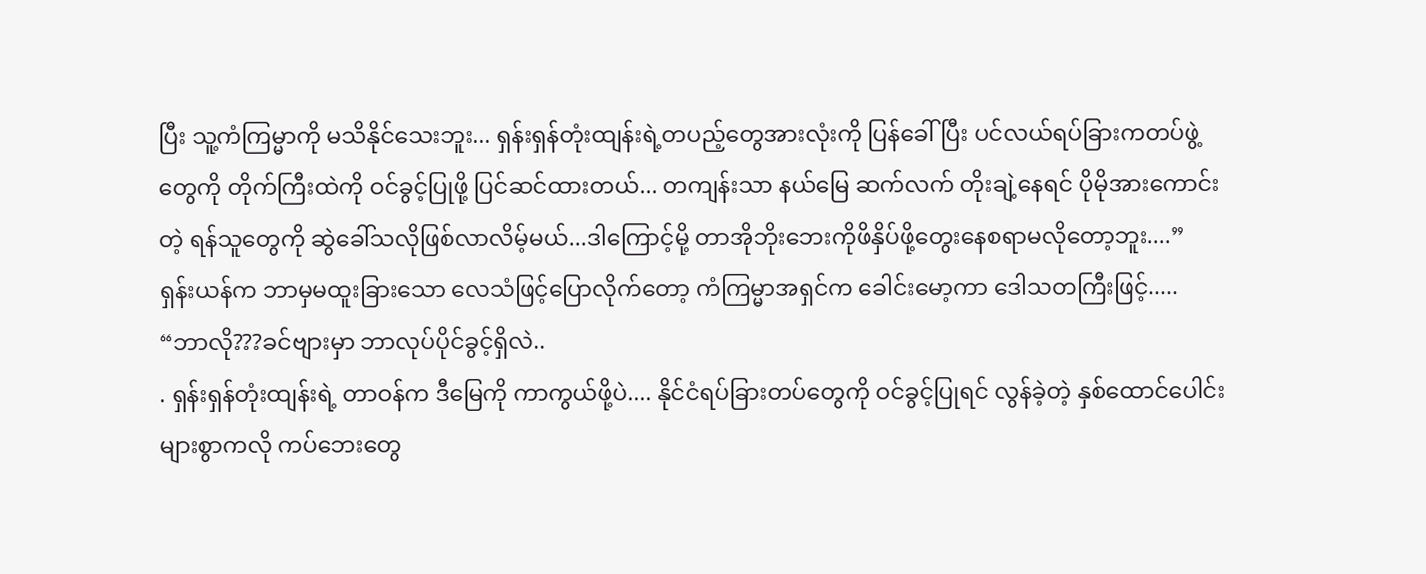ပြီး သူ့ကံကြမ္မာကို မသိနိုင်သေးဘူး... ရှန်းရှန်တုံးထျန်းရဲ့တပည့်တွေအားလုံးကို ပြန်ခေါ်ပြီး ပင်လယ်ရပ်ခြားကတပ်ဖွဲ့တွေကို တိုက်ကြီးထဲကို ဝင်ခွင့်ပြုဖို့ ပြင်ဆင်ထားတယ်... တကျန်းသာ နယ်မြေ ဆက်လက် တိုးချဲ့နေရင် ပိုမိုအားကောင်းတဲ့ ရန်သူတွေကို ဆွဲခေါ်သလိုဖြစ်လာလိမ့်မယ်...ဒါကြောင့်မို့ တာအိုဘိုးဘေးကိုဖိနှိပ်ဖို့တွေးနေစရာမလိုတော့ဘူး....”
ရှန်းယန်က ဘာမှမထူးခြားသော လေသံဖြင့်ပြောလိုက်တော့ ကံကြမ္မာအရှင်က ခေါင်းမော့ကာ ဒေါသတကြီးဖြင့်.....
“ဘာလို???ခင်ဗျားမှာ ဘာလုပ်ပိုင်ခွင့်ရှိလဲ..
. ရှန်းရှန်တုံးထျန်းရဲ့ တာဝန်က ဒီမြေကို ကာကွယ်ဖို့ပဲ.... နိုင်ငံရပ်ခြားတပ်တွေကို ဝင်ခွင့်ပြုရင် လွန်ခဲ့တဲ့ နှစ်ထောင်ပေါင်းများစွာကလို ကပ်ဘေးတွေ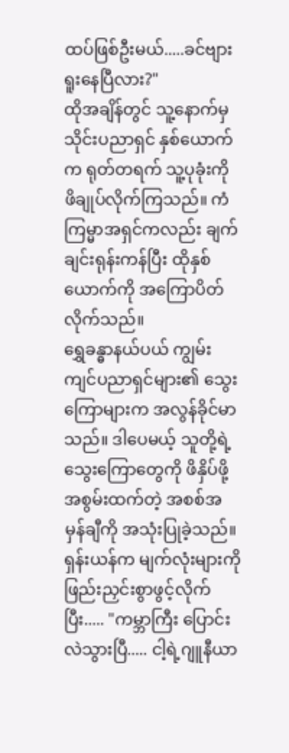ထပ်ဖြစ်ဦးမယ်.....ခင်ဗျား ရူးနေပြီလား?"
ထိုအချိန်တွင် သူ့နောက်မှ သိုင်းပညာရှင် နှစ်ယောက်က ရုတ်တရက် သူ့ပုခုံးကို ဖိချုပ်လိုက်ကြသည်။ ကံကြမ္မာအရှင်ကလည်း ချက်ချင်းရုန်းကန်ပြီး ထိုနှစ်ယောက်ကို အကြောပိတ်လိုက်သည်။
ရွှေခန္ဓာနယ်ပယ် ကျွမ်းကျင်ပညာရှင်များ၏ သွေးကြောများက အလွန်ခိုင်မာသည်။ ဒါပေမယ့် သူတို့ရဲ့ သွေးကြောတွေကို ဖိနှိပ်ဖို့ အစွမ်းထက်တဲ့ အစစ်အမှန်ချီကို အသုံးပြုခဲ့သည်။
ရှန်းယန်က မျက်လုံးများကို ဖြည်းညှင်းစွာဖွင့်လိုက်ပြီး..... "ကမ္ဘာကြီး ပြောင်းလဲသွားပြီ..... ငါ့ရဲ့ဂျူနီယာ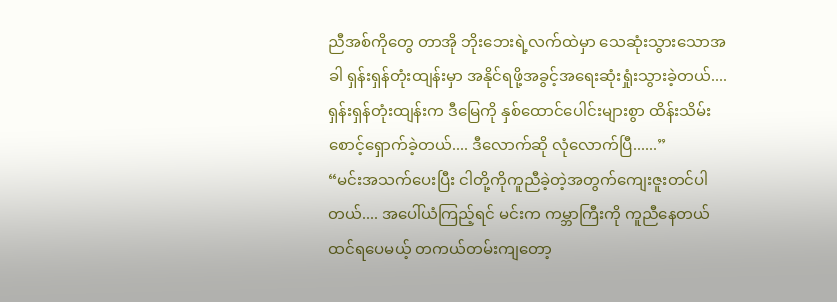ညီအစ်ကိုတွေ တာအို ဘိုးဘေးရဲ့လက်ထဲမှာ သေဆုံးသွားသောအခါ ရှန်းရှန်တုံးထျန်းမှာ အနိုင်ရဖို့အခွင့်အရေးဆုံးရှုံးသွားခဲ့တယ်.... ရှန်းရှန်တုံးထျန်းက ဒီမြေကို နှစ်ထောင်ပေါင်းများစွာ ထိန်းသိမ်းစောင့်ရှောက်ခဲ့တယ်.... ဒီလောက်ဆို လုံလောက်ပြီ......”
“မင်းအသက်ပေးပြီး ငါတို့ကိုကူညီခဲ့တဲ့အတွက်ကျေးဇူးတင်ပါတယ်.... အပေါ်ယံကြည့်ရင် မင်းက ကမ္ဘာကြီးကို ကူညီနေတယ်ထင်ရပေမယ့် တကယ်တမ်းကျတော့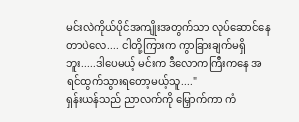မင်းလဲကိုယ်ပိုင်အကျိုးအတွက်သာ လုပ်ဆောင်နေတာပဲလေ.... ငါတို့ကြားက ကွာခြားချက်မရှိဘူး.....ဒါပေမယ့် မင်းက ဒီလောကကြီးကနေ အရင်ထွက်သွားရတော့မယ့်သူ...."
ရှန်းယန်သည် ညာလက်ကို မြှောက်ကာ ကံ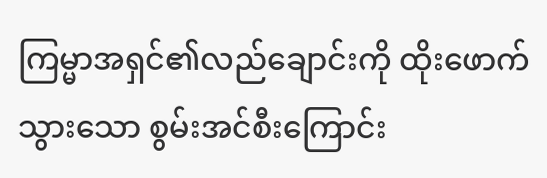ကြမ္မာအရှင်၏လည်ချောင်းကို ထိုးဖောက်သွားသော စွမ်းအင်စီးကြောင်း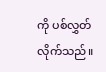ကို ပစ်လွှတ်လိုက်သည်။